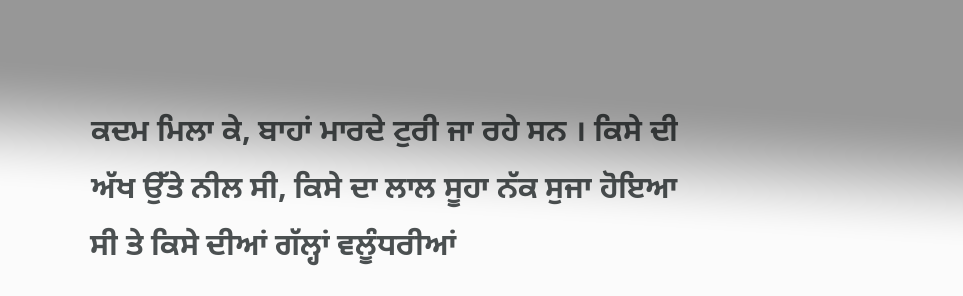ਕਦਮ ਮਿਲਾ ਕੇ, ਬਾਹਾਂ ਮਾਰਦੇ ਟੁਰੀ ਜਾ ਰਹੇ ਸਨ । ਕਿਸੇ ਦੀ ਅੱਖ ਉੱਤੇ ਨੀਲ ਸੀ, ਕਿਸੇ ਦਾ ਲਾਲ ਸੂਹਾ ਨੱਕ ਸੁਜਾ ਹੋਇਆ ਸੀ ਤੇ ਕਿਸੇ ਦੀਆਂ ਗੱਲ੍ਹਾਂ ਵਲੂੰਧਰੀਆਂ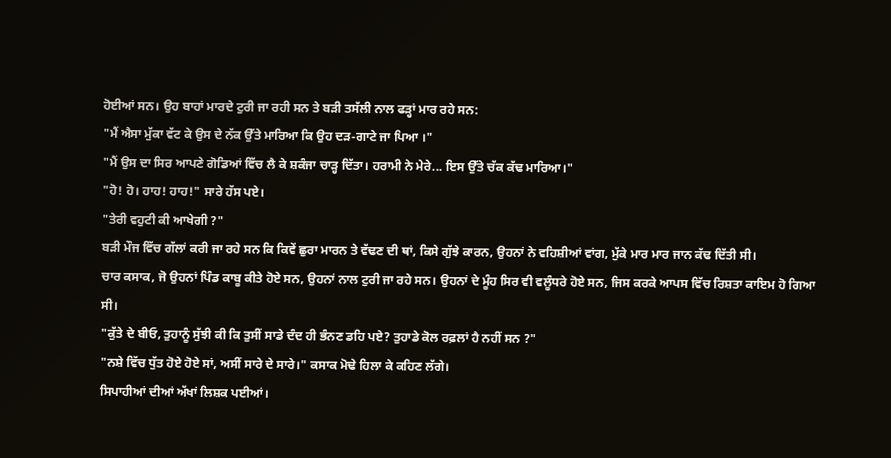ਹੋਈਆਂ ਸਨ। ਉਹ ਬਾਹਾਂ ਮਾਰਦੇ ਟੁਰੀ ਜਾ ਰਹੀ ਸਨ ਤੇ ਬੜੀ ਤਸੱਲੀ ਨਾਲ ਫੜ੍ਹਾਂ ਮਾਰ ਰਹੇ ਸਨ:
"ਮੈਂ ਐਸਾ ਮੁੱਕਾ ਵੱਟ ਕੇ ਉਸ ਦੇ ਨੱਕ ਉੱਤੇ ਮਾਰਿਆ ਕਿ ਉਹ ਦੜ-ਗਾਟੇ ਜਾ ਪਿਆ ।"
"ਮੈਂ ਉਸ ਦਾ ਸਿਰ ਆਪਣੇ ਗੋਡਿਆਂ ਵਿੱਚ ਲੈ ਕੇ ਸ਼ਕੰਜਾ ਚਾੜ੍ਹ ਦਿੱਤਾ। ਹਰਾਮੀ ਨੇ ਮੇਰੇ... ਇਸ ਉੱਤੇ ਚੱਕ ਕੱਢ ਮਾਰਿਆ।"
"ਹੋ! ਹੋ। ਹਾਹ! ਹਾਹ!" ਸਾਰੇ ਹੱਸ ਪਏ।
"ਤੇਰੀ ਵਹੁਟੀ ਕੀ ਆਖੇਗੀ ?"
ਬੜੀ ਮੌਜ ਵਿੱਚ ਗੱਲਾਂ ਕਰੀ ਜਾ ਰਹੇ ਸਨ ਕਿ ਕਿਵੇਂ ਛੁਰਾ ਮਾਰਨ ਤੇ ਵੱਢਣ ਦੀ ਥਾਂ, ਕਿਸੇ ਗੁੱਝੇ ਕਾਰਨ, ਉਹਨਾਂ ਨੇ ਵਹਿਸ਼ੀਆਂ ਵਾਂਗ, ਮੁੱਕੇ ਮਾਰ ਮਾਰ ਜਾਨ ਕੱਢ ਦਿੱਤੀ ਸੀ।
ਚਾਰ ਕਸਾਕ, ਜੋ ਉਹਨਾਂ ਪਿੰਡ ਕਾਬੂ ਕੀਤੇ ਹੋਏ ਸਨ, ਉਹਨਾਂ ਨਾਲ ਟੁਰੀ ਜਾ ਰਹੇ ਸਨ। ਉਹਨਾਂ ਦੇ ਮੂੰਹ ਸਿਰ ਵੀ ਵਲੂੰਧਰੇ ਹੋਏ ਸਨ, ਜਿਸ ਕਰਕੇ ਆਪਸ ਵਿੱਚ ਰਿਸ਼ਤਾ ਕਾਇਮ ਹੋ ਗਿਆ ਸੀ।
"ਕੁੱਤੇ ਦੇ ਬੀਓ, ਤੁਹਾਨੂੰ ਸੁੱਝੀ ਕੀ ਕਿ ਤੁਸੀਂ ਸਾਡੇ ਦੰਦ ਹੀ ਭੰਨਣ ਡਹਿ ਪਏ? ਤੁਹਾਡੇ ਕੋਲ ਰਫ਼ਲਾਂ ਹੈ ਨਹੀਂ ਸਨ ?"
"ਨਸ਼ੇ ਵਿੱਚ ਧੁੱਤ ਹੋਏ ਹੋਏ ਸਾਂ, ਅਸੀਂ ਸਾਰੇ ਦੇ ਸਾਰੇ।" ਕਸਾਕ ਮੋਢੇ ਹਿਲਾ ਕੇ ਕਹਿਣ ਲੱਗੇ।
ਸਿਪਾਹੀਆਂ ਦੀਆਂ ਅੱਖਾਂ ਲਿਸ਼ਕ ਪਈਆਂ।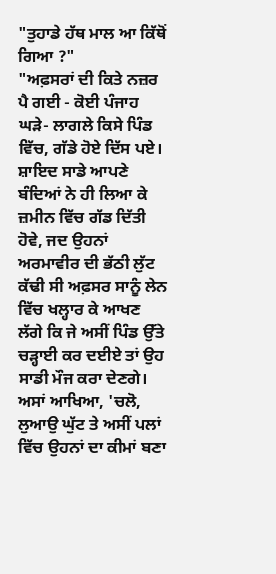"ਤੁਹਾਡੇ ਹੱਥ ਮਾਲ ਆ ਕਿੱਥੋਂ ਗਿਆ ?"
"ਅਫ਼ਸਰਾਂ ਦੀ ਕਿਤੇ ਨਜ਼ਰ ਪੈ ਗਈ - ਕੋਈ ਪੰਜਾਹ ਘੜੇ- ਲਾਗਲੇ ਕਿਸੇ ਪਿੰਡ ਵਿੱਚ, ਗੱਡੇ ਹੋਏ ਦਿੱਸ ਪਏ। ਸ਼ਾਇਦ ਸਾਡੇ ਆਪਣੇ ਬੰਦਿਆਂ ਨੇ ਹੀ ਲਿਆ ਕੇ ਜ਼ਮੀਨ ਵਿੱਚ ਗੱਡ ਦਿੱਤੀ ਹੋਵੇ, ਜਦ ਉਹਨਾਂ ਅਰਮਾਵੀਰ ਦੀ ਭੱਠੀ ਲੁੱਟ ਕੱਢੀ ਸੀ ਅਫ਼ਸਰ ਸਾਨੂੰ ਲੇਨ ਵਿੱਚ ਖਲ੍ਹਾਰ ਕੇ ਆਖਣ ਲੱਗੇ ਕਿ ਜੇ ਅਸੀਂ ਪਿੰਡ ਉੱਤੇ ਚੜ੍ਹਾਈ ਕਰ ਦਈਏ ਤਾਂ ਉਹ ਸਾਡੀ ਮੌਜ ਕਰਾ ਦੇਣਗੇ। ਅਸਾਂ ਆਖਿਆ, 'ਚਲੋ, ਲੁਆਉ ਘੁੱਟ ਤੇ ਅਸੀਂ ਪਲਾਂ ਵਿੱਚ ਉਹਨਾਂ ਦਾ ਕੀਮਾਂ ਬਣਾ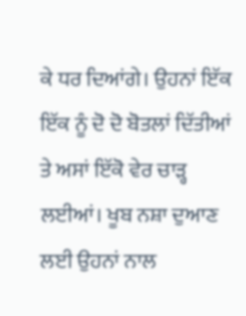ਕੇ ਧਰ ਦਿਆਂਗੇ। ਉਹਨਾਂ ਇੱਕ ਇੱਕ ਨੂੰ ਦੋ ਦੋ ਬੋਤਲਾਂ ਦਿੱਤੀਆਂ ਤੇ ਅਸਾਂ ਇੱਕੋ ਵੇਰ ਚਾੜ੍ਹ ਲਈਆਂ। ਖੂਬ ਨਸ਼ਾ ਦੁਆਣ ਲਈ ਉਹਨਾਂ ਨਾਲ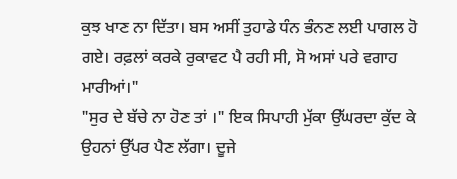ਕੁਝ ਖਾਣ ਨਾ ਦਿੱਤਾ। ਬਸ ਅਸੀਂ ਤੁਹਾਡੇ ਧੰਨ ਭੰਨਣ ਲਈ ਪਾਗਲ ਹੋ ਗਏ। ਰਫ਼ਲਾਂ ਕਰਕੇ ਰੁਕਾਵਟ ਪੈ ਰਹੀ ਸੀ, ਸੋ ਅਸਾਂ ਪਰੇ ਵਗਾਹ ਮਾਰੀਆਂ।"
"ਸੁਰ ਦੇ ਬੱਚੇ ਨਾ ਹੋਣ ਤਾਂ ।" ਇਕ ਸਿਪਾਹੀ ਮੁੱਕਾ ਉੱਘਰਦਾ ਕੁੱਦ ਕੇ ਉਹਨਾਂ ਉੱਪਰ ਪੈਣ ਲੱਗਾ। ਦੂਜੇ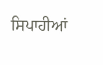ਸਿਪਾਹੀਆਂ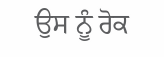ਉਸ ਨੂੰ ਰੋਕ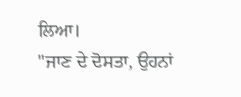ਲਿਆ।
"ਜਾਣ ਦੇ ਦੋਸਤਾ, ਉਹਨਾਂ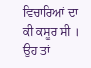ਵਿਚਾਰਿਆਂ ਦਾ ਕੀ ਕਸੂਰ ਸੀ । ਉਹ ਤਾਂ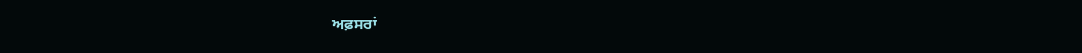ਅਫ਼ਸਰਾਂ